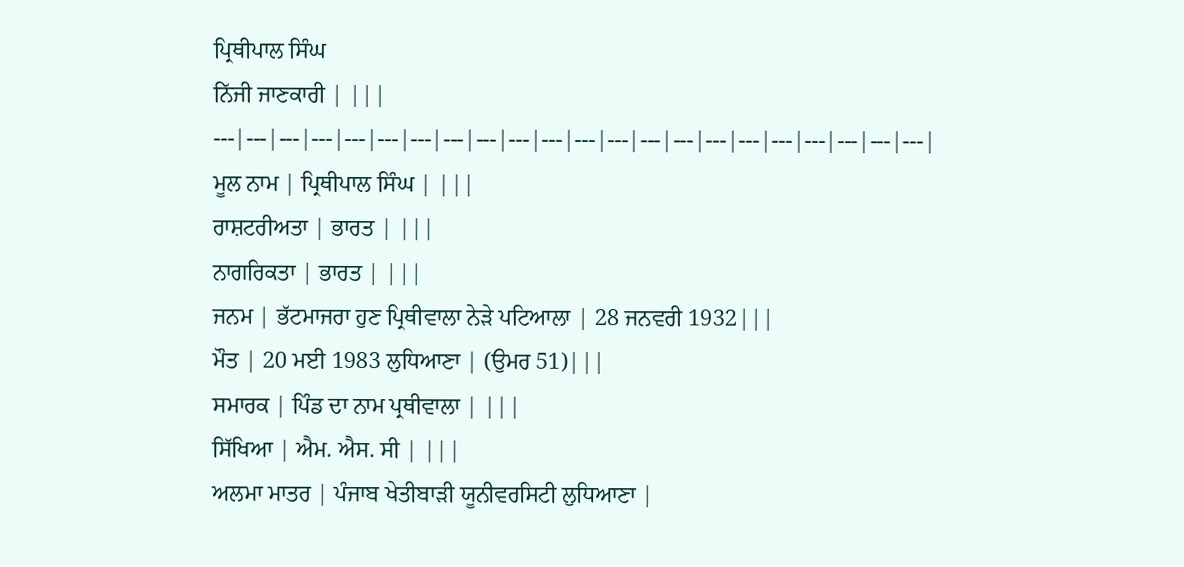ਪ੍ਰਿਥੀਪਾਲ ਸਿੰਘ
ਨਿੱਜੀ ਜਾਣਕਾਰੀ | |||
---|---|---|---|---|---|---|---|---|---|---|---|---|---|---|---|---|---|---|---|---|---|
ਮੂਲ ਨਾਮ | ਪ੍ਰਿਥੀਪਾਲ ਸਿੰਘ | |||
ਰਾਸ਼ਟਰੀਅਤਾ | ਭਾਰਤ | |||
ਨਾਗਰਿਕਤਾ | ਭਾਰਤ | |||
ਜਨਮ | ਭੱਟਮਾਜਰਾ ਹੁਣ ਪ੍ਰਿਥੀਵਾਲਾ ਨੇੜੇ ਪਟਿਆਲਾ | 28 ਜਨਵਰੀ 1932|||
ਮੌਤ | 20 ਮਈ 1983 ਲੁਧਿਆਣਾ | (ਉਮਰ 51)|||
ਸਮਾਰਕ | ਪਿੰਡ ਦਾ ਨਾਮ ਪ੍ਰਥੀਵਾਲਾ | |||
ਸਿੱਖਿਆ | ਐਮ. ਐਸ. ਸੀ | |||
ਅਲਮਾ ਮਾਤਰ | ਪੰਜਾਬ ਖੇਤੀਬਾੜੀ ਯੂਨੀਵਰਸਿਟੀ ਲੁਧਿਆਣਾ |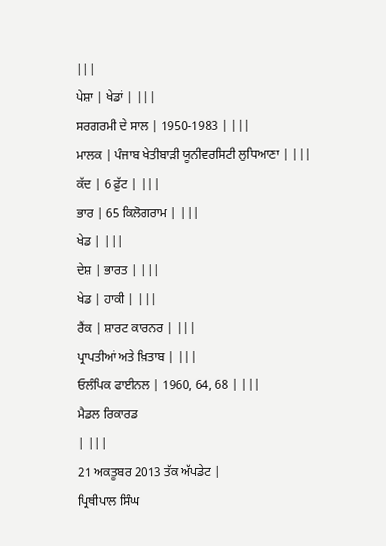|||
ਪੇਸ਼ਾ | ਖੇਡਾਂ | |||
ਸਰਗਰਮੀ ਦੇ ਸਾਲ | 1950-1983 | |||
ਮਾਲਕ | ਪੰਜਾਬ ਖੇਤੀਬਾੜੀ ਯੂਨੀਵਰਸਿਟੀ ਲੁਧਿਆਣਾ | |||
ਕੱਦ | 6 ਫ਼ੁੱਟ | |||
ਭਾਰ | 65 ਕਿਲੋਗਰਾਮ | |||
ਖੇਡ | |||
ਦੇਸ਼ | ਭਾਰਤ | |||
ਖੇਡ | ਹਾਕੀ | |||
ਰੈਂਕ | ਸ਼ਾਰਟ ਕਾਰਨਰ | |||
ਪ੍ਰਾਪਤੀਆਂ ਅਤੇ ਖ਼ਿਤਾਬ | |||
ਓਲੰਪਿਕ ਫਾਈਨਲ | 1960, 64, 68 | |||
ਮੈਡਲ ਰਿਕਾਰਡ
| |||
21 ਅਕਤੂਬਰ 2013 ਤੱਕ ਅੱਪਡੇਟ |
ਪ੍ਰਿਥੀਪਾਲ ਸਿੰਘ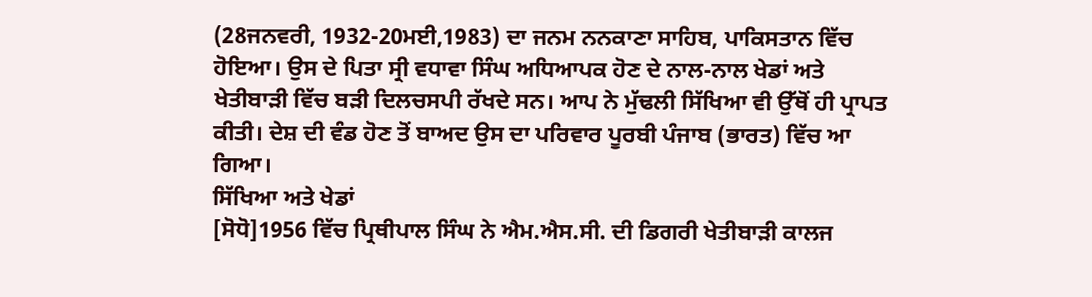(28ਜਨਵਰੀ, 1932-20ਮਈ,1983) ਦਾ ਜਨਮ ਨਨਕਾਣਾ ਸਾਹਿਬ, ਪਾਕਿਸਤਾਨ ਵਿੱਚ ਹੋਇਆ। ਉਸ ਦੇ ਪਿਤਾ ਸ੍ਰੀ ਵਧਾਵਾ ਸਿੰਘ ਅਧਿਆਪਕ ਹੋਣ ਦੇ ਨਾਲ-ਨਾਲ ਖੇਡਾਂ ਅਤੇ ਖੇਤੀਬਾੜੀ ਵਿੱਚ ਬੜੀ ਦਿਲਚਸਪੀ ਰੱਖਦੇ ਸਨ। ਆਪ ਨੇ ਮੁੱਢਲੀ ਸਿੱਖਿਆ ਵੀ ਉੱਥੋਂ ਹੀ ਪ੍ਰਾਪਤ ਕੀਤੀ। ਦੇਸ਼ ਦੀ ਵੰਡ ਹੋਣ ਤੋਂ ਬਾਅਦ ਉਸ ਦਾ ਪਰਿਵਾਰ ਪੂਰਬੀ ਪੰਜਾਬ (ਭਾਰਤ) ਵਿੱਚ ਆ ਗਿਆ।
ਸਿੱਖਿਆ ਅਤੇ ਖੇਡਾਂ
[ਸੋਧੋ]1956 ਵਿੱਚ ਪ੍ਰਿਥੀਪਾਲ ਸਿੰਘ ਨੇ ਐਮ.ਐਸ.ਸੀ. ਦੀ ਡਿਗਰੀ ਖੇਤੀਬਾੜੀ ਕਾਲਜ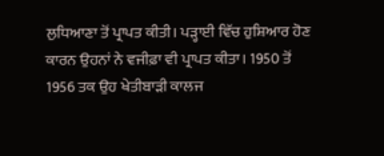ਲੁਧਿਆਣਾ ਤੋਂ ਪ੍ਰਾਪਤ ਕੀਤੀ। ਪੜ੍ਹਾਈ ਵਿੱਚ ਹੁਸ਼ਿਆਰ ਹੋਣ ਕਾਰਨ ਉਹਨਾਂ ਨੇ ਵਜੀਫ਼ਾ ਵੀ ਪ੍ਰਾਪਤ ਕੀਤਾ। 1950 ਤੋਂ 1956 ਤਕ ਉਹ ਖੇਤੀਬਾੜੀ ਕਾਲਜ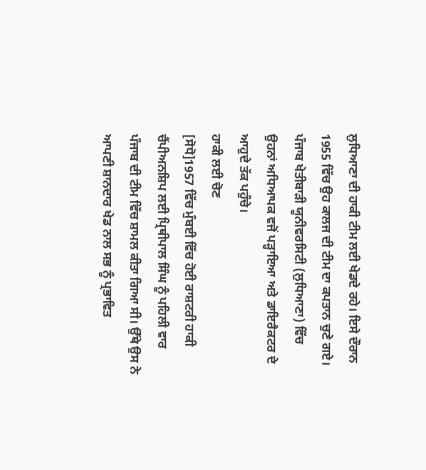ਲੁਧਿਆਣਾ ਦੀ ਹਾਕੀ ਟੀਮ ਲਈ ਖੇਡਦੇ ਰਹੇ। ਇਸੇ ਦੌਰਾਨ 1955 ਵਿੱਚ ਉਹ ਕਾਲਜ ਦੀ ਟੀਮ ਦਾ ਕਪਤਾਨ ਚੁਣੇ ਗਏ। ਪੰਜਾਬ ਖੇਤੀਬਾੜੀ ਯੂਨੀਵਰਸਿਟੀ (ਲੁਧਿਆਣਾ) ਵਿੱਚ ਉਹਨਾਂ ਅਧਿਆਪਕ ਵਜੋਂ ਪੜ੍ਹਾਇਆ ਅਤੇ ਡਾਇਰੈਕਟਰ ਦੇ ਆਹੁਦੇ ਤੱਕ ਪਹੁੰਚੇ।
ਹਾਕੀ ਲਈ ਚੋਣ
[ਸੋਧੋ]1957 ਵਿੱਚ ਮੁੰਬਈ ਵਿੱਚ ਹੋਈ ਰਾਸ਼ਟਰੀ ਹਾਕੀ ਚੈਂਪੀਅਨਸ਼ਿਪ ਲਈ ਪ੍ਰਿਥੀਪਾਲ ਸਿੰਘ ਨੂੰ ਪਹਿਲੀ ਵਾਰ ਪੰਜਾਬ ਦੀ ਟੀਮ ਵਿੱਚ ਸ਼ਾਮਲ ਕੀਤਾ ਗਿਆ ਸੀ। ਉੱਥੇ ਉਸ ਨੇ ਆਪਣੀ ਸ਼ਾਨਦਾਰ ਖੇਡ ਨਾਲ ਸਭ ਨੂੰ ਪ੍ਰਭਾਵਿਤ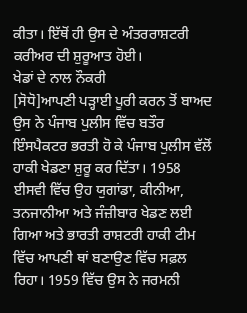ਕੀਤਾ। ਇੱਥੋਂ ਹੀ ਉਸ ਦੇ ਅੰਤਰਰਾਸ਼ਟਰੀ ਕਰੀਅਰ ਦੀ ਸ਼ੁਰੂਆਤ ਹੋਈ।
ਖੇਡਾਂ ਦੇ ਨਾਲ ਨੌਕਰੀ
[ਸੋਧੋ]ਆਪਣੀ ਪੜ੍ਹਾਈ ਪੂਰੀ ਕਰਨ ਤੋਂ ਬਾਅਦ ਉਸ ਨੇ ਪੰਜਾਬ ਪੁਲੀਸ ਵਿੱਚ ਬਤੌਰ ਇੰਸਪੈਕਟਰ ਭਰਤੀ ਹੋ ਕੇ ਪੰਜਾਬ ਪੁਲੀਸ ਵੱਲੋਂ ਹਾਕੀ ਖੇਡਣਾ ਸ਼ੁਰੂ ਕਰ ਦਿੱਤਾ। 1958 ਈਸਵੀ ਵਿੱਚ ਉਹ ਯੁਗਾਂਡਾ, ਕੀਨੀਆ, ਤਨਜਾਨੀਆ ਅਤੇ ਜੰਜ਼ੀਬਾਰ ਖੇਡਣ ਲਈ ਗਿਆ ਅਤੇ ਭਾਰਤੀ ਰਾਸ਼ਟਰੀ ਹਾਕੀ ਟੀਮ ਵਿੱਚ ਆਪਣੀ ਥਾਂ ਬਣਾਉਣ ਵਿੱਚ ਸਫ਼ਲ ਰਿਹਾ। 1959 ਵਿੱਚ ਉਸ ਨੇ ਜਰਮਨੀ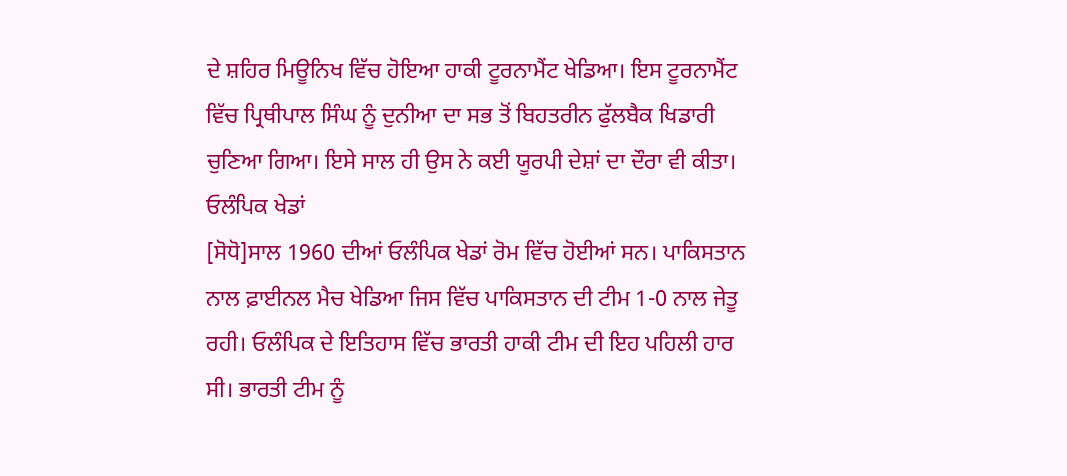ਦੇ ਸ਼ਹਿਰ ਮਿਊਨਿਖ ਵਿੱਚ ਹੋਇਆ ਹਾਕੀ ਟੂਰਨਾਮੈਂਟ ਖੇਡਿਆ। ਇਸ ਟੂਰਨਾਮੈਂਟ ਵਿੱਚ ਪ੍ਰਿਥੀਪਾਲ ਸਿੰਘ ਨੂੰ ਦੁਨੀਆ ਦਾ ਸਭ ਤੋਂ ਬਿਹਤਰੀਨ ਫੁੱਲਬੈਕ ਖਿਡਾਰੀ ਚੁਣਿਆ ਗਿਆ। ਇਸੇ ਸਾਲ ਹੀ ਉਸ ਨੇ ਕਈ ਯੂਰਪੀ ਦੇਸ਼ਾਂ ਦਾ ਦੌਰਾ ਵੀ ਕੀਤਾ।
ਓਲੰਪਿਕ ਖੇਡਾਂ
[ਸੋਧੋ]ਸਾਲ 1960 ਦੀਆਂ ਓਲੰਪਿਕ ਖੇਡਾਂ ਰੋਮ ਵਿੱਚ ਹੋਈਆਂ ਸਨ। ਪਾਕਿਸਤਾਨ ਨਾਲ ਫ਼ਾਈਨਲ ਮੈਚ ਖੇਡਿਆ ਜਿਸ ਵਿੱਚ ਪਾਕਿਸਤਾਨ ਦੀ ਟੀਮ 1-0 ਨਾਲ ਜੇਤੂ ਰਹੀ। ਓਲੰਪਿਕ ਦੇ ਇਤਿਹਾਸ ਵਿੱਚ ਭਾਰਤੀ ਹਾਕੀ ਟੀਮ ਦੀ ਇਹ ਪਹਿਲੀ ਹਾਰ ਸੀ। ਭਾਰਤੀ ਟੀਮ ਨੂੰ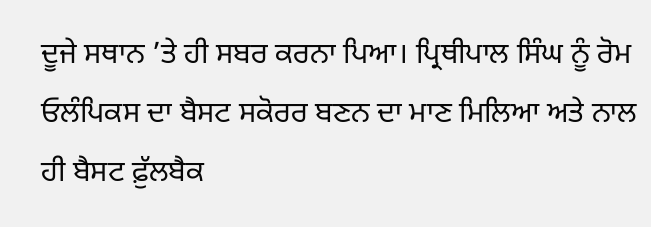ਦੂਜੇ ਸਥਾਨ ’ਤੇ ਹੀ ਸਬਰ ਕਰਨਾ ਪਿਆ। ਪ੍ਰਿਥੀਪਾਲ ਸਿੰਘ ਨੂੰ ਰੋਮ ਓਲੰਪਿਕਸ ਦਾ ਬੈਸਟ ਸਕੋਰਰ ਬਣਨ ਦਾ ਮਾਣ ਮਿਲਿਆ ਅਤੇ ਨਾਲ ਹੀ ਬੈਸਟ ਫ਼ੁੱਲਬੈਕ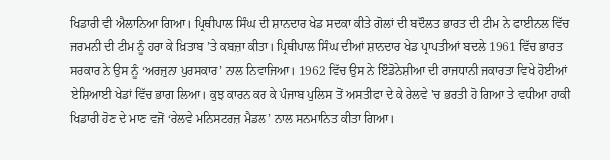ਖਿਡਾਰੀ ਵੀ ਐਲਾਨਿਆ ਗਿਆ। ਪ੍ਰਿਥੀਪਾਲ ਸਿੰਘ ਦੀ ਸ਼ਾਨਦਾਰ ਖੇਡ ਸਦਕਾ ਕੀਤੇ ਗੋਲਾਂ ਦੀ ਬਦੌਲਤ ਭਾਰਤ ਦੀ ਟੀਮ ਨੇ ਫਾਈਨਲ ਵਿੱਚ ਜਰਮਨੀ ਦੀ ਟੀਮ ਨੂੰ ਹਰਾ ਕੇ ਖ਼ਿਤਾਬ ’ਤੇ ਕਬਜ਼ਾ ਕੀਤਾ। ਪ੍ਰਿਥੀਪਾਲ ਸਿੰਘ ਦੀਆਂ ਸ਼ਾਨਦਾਰ ਖੇਡ ਪ੍ਰਾਪਤੀਆਂ ਬਦਲੇ 1961 ਵਿੱਚ ਭਾਰਤ ਸਰਕਾਰ ਨੇ ਉਸ ਨੂੰ ‘ਅਰਜੁਨਾ ਪੁਰਸਕਾਰ’ ਨਾਲ ਨਿਵਾਜਿਆ। 1962 ਵਿੱਚ ਉਸ ਨੇ ਇੰਡੋਨੇਸ਼ੀਆ ਦੀ ਰਾਜਧਾਨੀ ਜਕਾਰਤਾ ਵਿਖੇ ਹੋਈਆਂ ਏਸ਼ਿਆਈ ਖੇਡਾਂ ਵਿੱਚ ਭਾਗ ਲਿਆ। ਕੁਝ ਕਾਰਨ ਕਰ ਕੇ ਪੰਜਾਬ ਪੁਲਿਸ ਤੋਂ ਅਸਤੀਫਾ ਦੇ ਕੇ ਰੇਲਵੇ 'ਚ ਭਰਤੀ ਹੋ ਗਿਆ ਤੇ ਵਧੀਆ ਹਾਕੀ ਖਿਡਾਰੀ ਹੋਣ ਦੇ ਮਾਣ ਵਜੋਂ ‘ਰੇਲਵੇ ਮਨਿਸਟਰਜ਼ ਮੈਡਲ’ ਨਾਲ ਸਨਮਾਨਿਤ ਕੀਤਾ ਗਿਆ।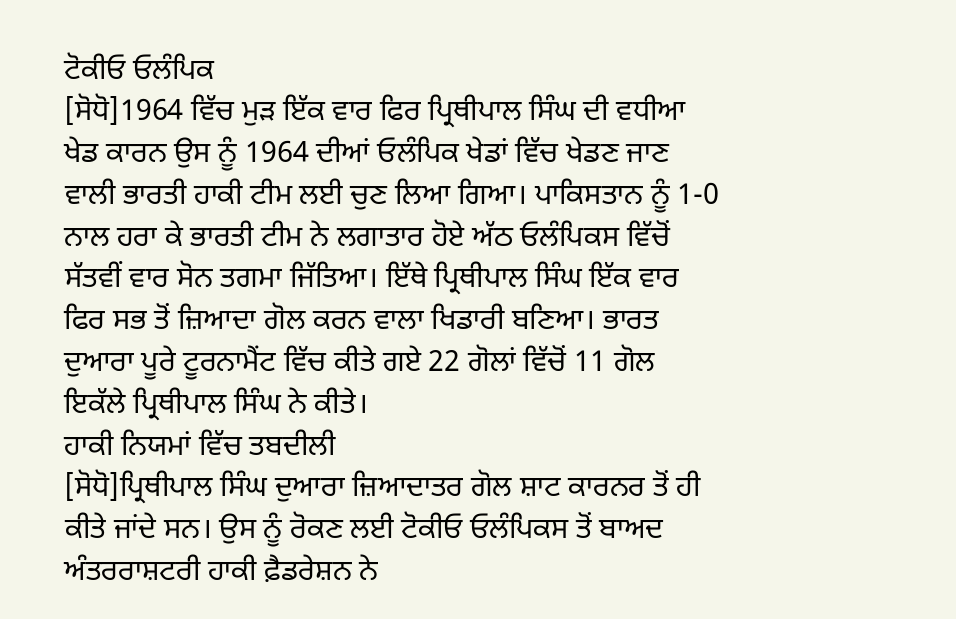ਟੋਕੀਓ ਓਲੰਪਿਕ
[ਸੋਧੋ]1964 ਵਿੱਚ ਮੁੜ ਇੱਕ ਵਾਰ ਫਿਰ ਪ੍ਰਿਥੀਪਾਲ ਸਿੰਘ ਦੀ ਵਧੀਆ ਖੇਡ ਕਾਰਨ ਉਸ ਨੂੰ 1964 ਦੀਆਂ ਓਲੰਪਿਕ ਖੇਡਾਂ ਵਿੱਚ ਖੇਡਣ ਜਾਣ ਵਾਲੀ ਭਾਰਤੀ ਹਾਕੀ ਟੀਮ ਲਈ ਚੁਣ ਲਿਆ ਗਿਆ। ਪਾਕਿਸਤਾਨ ਨੂੰ 1-0 ਨਾਲ ਹਰਾ ਕੇ ਭਾਰਤੀ ਟੀਮ ਨੇ ਲਗਾਤਾਰ ਹੋਏ ਅੱਠ ਓਲੰਪਿਕਸ ਵਿੱਚੋਂ ਸੱਤਵੀਂ ਵਾਰ ਸੋਨ ਤਗਮਾ ਜਿੱਤਿਆ। ਇੱਥੇ ਪ੍ਰਿਥੀਪਾਲ ਸਿੰਘ ਇੱਕ ਵਾਰ ਫਿਰ ਸਭ ਤੋਂ ਜ਼ਿਆਦਾ ਗੋਲ ਕਰਨ ਵਾਲਾ ਖਿਡਾਰੀ ਬਣਿਆ। ਭਾਰਤ ਦੁਆਰਾ ਪੂਰੇ ਟੂਰਨਾਮੈਂਟ ਵਿੱਚ ਕੀਤੇ ਗਏ 22 ਗੋਲਾਂ ਵਿੱਚੋਂ 11 ਗੋਲ ਇਕੱਲੇ ਪ੍ਰਿਥੀਪਾਲ ਸਿੰਘ ਨੇ ਕੀਤੇ।
ਹਾਕੀ ਨਿਯਮਾਂ ਵਿੱਚ ਤਬਦੀਲੀ
[ਸੋਧੋ]ਪ੍ਰਿਥੀਪਾਲ ਸਿੰਘ ਦੁਆਰਾ ਜ਼ਿਆਦਾਤਰ ਗੋਲ ਸ਼ਾਟ ਕਾਰਨਰ ਤੋਂ ਹੀ ਕੀਤੇ ਜਾਂਦੇ ਸਨ। ਉਸ ਨੂੰ ਰੋਕਣ ਲਈ ਟੋਕੀਓ ਓਲੰਪਿਕਸ ਤੋਂ ਬਾਅਦ ਅੰਤਰਰਾਸ਼ਟਰੀ ਹਾਕੀ ਫ਼ੈਡਰੇਸ਼ਨ ਨੇ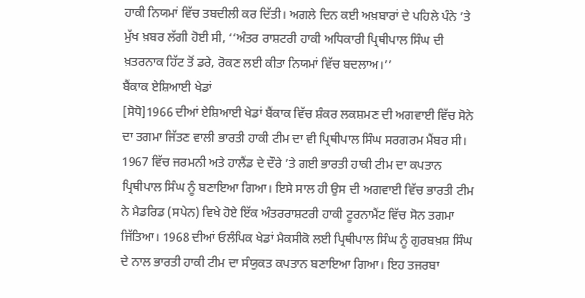ਹਾਕੀ ਨਿਯਮਾਂ ਵਿੱਚ ਤਬਦੀਲੀ ਕਰ ਦਿੱਤੀ। ਅਗਲੇ ਦਿਨ ਕਈ ਅਖ਼ਬਾਰਾਂ ਦੇ ਪਹਿਲੇ ਪੰਨੇ ’ਤੇ ਮੁੱਖ ਖ਼ਬਰ ਲੱਗੀ ਹੋਈ ਸੀ, ‘‘ਅੰਤਰ ਰਾਸ਼ਟਰੀ ਹਾਕੀ ਅਧਿਕਾਰੀ ਪ੍ਰਿਥੀਪਾਲ ਸਿੰਘ ਦੀ ਖ਼ਤਰਨਾਕ ਹਿੱਟ ਤੋਂ ਡਰੇ, ਰੋਕਣ ਲਈ ਕੀਤਾ ਨਿਯਮਾਂ ਵਿੱਚ ਬਦਲਾਅ।’’
ਬੈਂਕਾਕ ਏਸ਼ਿਆਈ ਖੇਡਾਂ
[ਸੋਧੋ]1966 ਦੀਆਂ ਏਸ਼ਿਆਈ ਖੇਡਾਂ ਬੈਂਕਾਕ ਵਿੱਚ ਸ਼ੰਕਰ ਲਕਸ਼ਮਣ ਦੀ ਅਗਵਾਈ ਵਿੱਚ ਸੋਨੇ ਦਾ ਤਗਮਾ ਜਿੱਤਣ ਵਾਲੀ ਭਾਰਤੀ ਹਾਕੀ ਟੀਮ ਦਾ ਵੀ ਪ੍ਰਿਥੀਪਾਲ ਸਿੰਘ ਸਰਗਰਮ ਮੈਂਬਰ ਸੀ। 1967 ਵਿੱਚ ਜਰਮਨੀ ਅਤੇ ਹਾਲੈਂਡ ਦੇ ਦੌਰੇ ’ਤੇ ਗਈ ਭਾਰਤੀ ਹਾਕੀ ਟੀਮ ਦਾ ਕਪਤਾਨ ਪ੍ਰਿਥੀਪਾਲ ਸਿੰਘ ਨੂੰ ਬਣਾਇਆ ਗਿਆ। ਇਸੇ ਸਾਲ ਹੀ ਉਸ ਦੀ ਅਗਵਾਈ ਵਿੱਚ ਭਾਰਤੀ ਟੀਮ ਨੇ ਮੈਡਰਿਡ (ਸਪੇਨ) ਵਿਖੇ ਹੋਏ ਇੱਕ ਅੰਤਰਰਾਸ਼ਟਰੀ ਹਾਕੀ ਟੂਰਨਾਮੈਂਟ ਵਿੱਚ ਸੋਨ ਤਗਮਾ ਜਿੱਤਿਆ। 1968 ਦੀਆਂ ਓਲੰਪਿਕ ਖੇਡਾਂ ਮੈਕਸੀਕੋ ਲਈ ਪ੍ਰਿਥੀਪਾਲ ਸਿੰਘ ਨੂੰ ਗੁਰਬਖ਼ਸ਼ ਸਿੰਘ ਦੇ ਨਾਲ ਭਾਰਤੀ ਹਾਕੀ ਟੀਮ ਦਾ ਸੰਯੁਕਤ ਕਪਤਾਨ ਬਣਾਇਆ ਗਿਆ। ਇਹ ਤਜਰਬਾ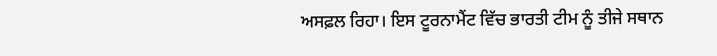ਅਸਫ਼ਲ ਰਿਹਾ। ਇਸ ਟੂਰਨਾਮੈਂਟ ਵਿੱਚ ਭਾਰਤੀ ਟੀਮ ਨੂੰ ਤੀਜੇ ਸਥਾਨ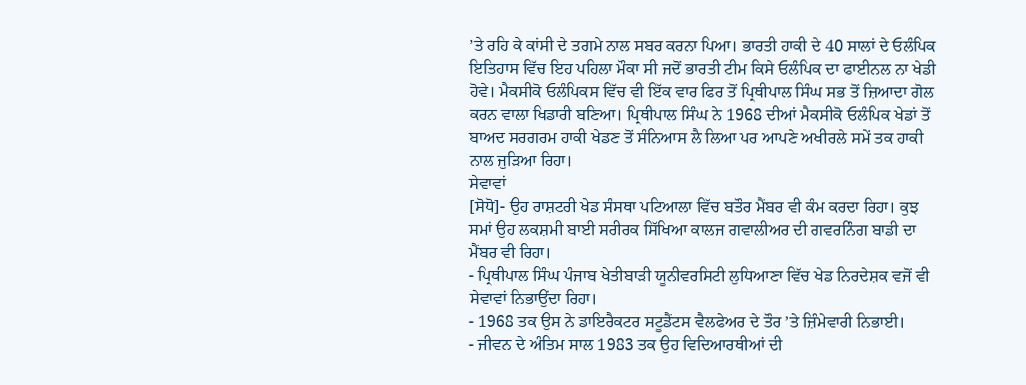’ਤੇ ਰਹਿ ਕੇ ਕਾਂਸੀ ਦੇ ਤਗਮੇ ਨਾਲ ਸਬਰ ਕਰਨਾ ਪਿਆ। ਭਾਰਤੀ ਹਾਕੀ ਦੇ 40 ਸਾਲਾਂ ਦੇ ਓਲੰਪਿਕ ਇਤਿਹਾਸ ਵਿੱਚ ਇਹ ਪਹਿਲਾ ਮੌਕਾ ਸੀ ਜਦੋਂ ਭਾਰਤੀ ਟੀਮ ਕਿਸੇ ਓਲੰਪਿਕ ਦਾ ਫਾਈਨਲ ਨਾ ਖੇਡੀ ਹੋਵੇ। ਮੈਕਸੀਕੋ ਓਲੰਪਿਕਸ ਵਿੱਚ ਵੀ ਇੱਕ ਵਾਰ ਫਿਰ ਤੋਂ ਪ੍ਰਿਥੀਪਾਲ ਸਿੰਘ ਸਭ ਤੋਂ ਜ਼ਿਆਦਾ ਗੋਲ ਕਰਨ ਵਾਲਾ ਖਿਡਾਰੀ ਬਣਿਆ। ਪ੍ਰਿਥੀਪਾਲ ਸਿੰਘ ਨੇ 1968 ਦੀਆਂ ਮੈਕਸੀਕੋ ਓਲੰਪਿਕ ਖੇਡਾਂ ਤੋਂ ਬਾਅਦ ਸਰਗਰਮ ਹਾਕੀ ਖੇਡਣ ਤੋਂ ਸੰਨਿਆਸ ਲੈ ਲਿਆ ਪਰ ਆਪਣੇ ਅਖੀਰਲੇ ਸਮੇਂ ਤਕ ਹਾਕੀ ਨਾਲ ਜੁੜਿਆ ਰਿਹਾ।
ਸੇਵਾਵਾਂ
[ਸੋਧੋ]- ਉਹ ਰਾਸ਼ਟਰੀ ਖੇਡ ਸੰਸਥਾ ਪਟਿਆਲਾ ਵਿੱਚ ਬਤੌਰ ਮੈਂਬਰ ਵੀ ਕੰਮ ਕਰਦਾ ਰਿਹਾ। ਕੁਝ ਸਮਾਂ ਉਹ ਲਕਸ਼ਮੀ ਬਾਈ ਸਰੀਰਕ ਸਿੱਖਿਆ ਕਾਲਜ ਗਵਾਲੀਅਰ ਦੀ ਗਵਰਨਿੰਗ ਬਾਡੀ ਦਾ ਮੈਂਬਰ ਵੀ ਰਿਹਾ।
- ਪ੍ਰਿਥੀਪਾਲ ਸਿੰਘ ਪੰਜਾਬ ਖੇਤੀਬਾੜੀ ਯੂਨੀਵਰਸਿਟੀ ਲੁਧਿਆਣਾ ਵਿੱਚ ਖੇਡ ਨਿਰਦੇਸ਼ਕ ਵਜੋਂ ਵੀ ਸੇਵਾਵਾਂ ਨਿਭਾਉਂਦਾ ਰਿਹਾ।
- 1968 ਤਕ ਉਸ ਨੇ ਡਾਇਰੈਕਟਰ ਸਟੂਡੈਂਟਸ ਵੈਲਫੇਅਰ ਦੇ ਤੌਰ ’ਤੇ ਜ਼ਿੰਮੇਵਾਰੀ ਨਿਭਾਈ।
- ਜੀਵਨ ਦੇ ਅੰਤਿਮ ਸਾਲ 1983 ਤਕ ਉਹ ਵਿਦਿਆਰਥੀਆਂ ਦੀ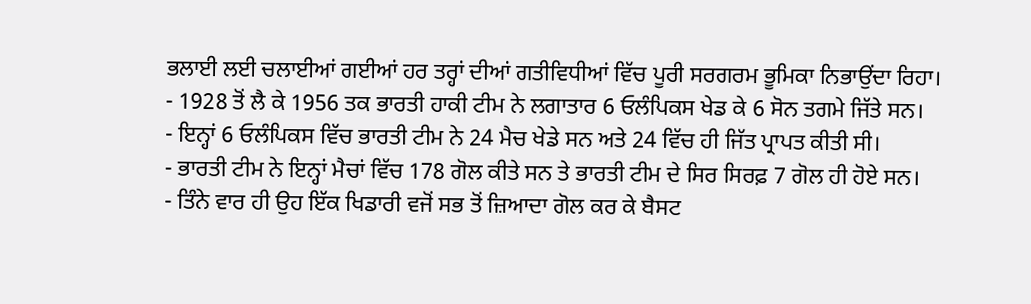ਭਲਾਈ ਲਈ ਚਲਾਈਆਂ ਗਈਆਂ ਹਰ ਤਰ੍ਹਾਂ ਦੀਆਂ ਗਤੀਵਿਧੀਆਂ ਵਿੱਚ ਪੂਰੀ ਸਰਗਰਮ ਭੂਮਿਕਾ ਨਿਭਾਉਂਦਾ ਰਿਹਾ।
- 1928 ਤੋਂ ਲੈ ਕੇ 1956 ਤਕ ਭਾਰਤੀ ਹਾਕੀ ਟੀਮ ਨੇ ਲਗਾਤਾਰ 6 ਓਲੰਪਿਕਸ ਖੇਡ ਕੇ 6 ਸੋਨ ਤਗਮੇ ਜਿੱਤੇ ਸਨ।
- ਇਨ੍ਹਾਂ 6 ਓਲੰਪਿਕਸ ਵਿੱਚ ਭਾਰਤੀ ਟੀਮ ਨੇ 24 ਮੈਚ ਖੇਡੇ ਸਨ ਅਤੇ 24 ਵਿੱਚ ਹੀ ਜਿੱਤ ਪ੍ਰਾਪਤ ਕੀਤੀ ਸੀ।
- ਭਾਰਤੀ ਟੀਮ ਨੇ ਇਨ੍ਹਾਂ ਮੈਚਾਂ ਵਿੱਚ 178 ਗੋਲ ਕੀਤੇ ਸਨ ਤੇ ਭਾਰਤੀ ਟੀਮ ਦੇ ਸਿਰ ਸਿਰਫ਼ 7 ਗੋਲ ਹੀ ਹੋਏ ਸਨ।
- ਤਿੰਨੇ ਵਾਰ ਹੀ ਉਹ ਇੱਕ ਖਿਡਾਰੀ ਵਜੋਂ ਸਭ ਤੋਂ ਜ਼ਿਆਦਾ ਗੋਲ ਕਰ ਕੇ ਬੈਸਟ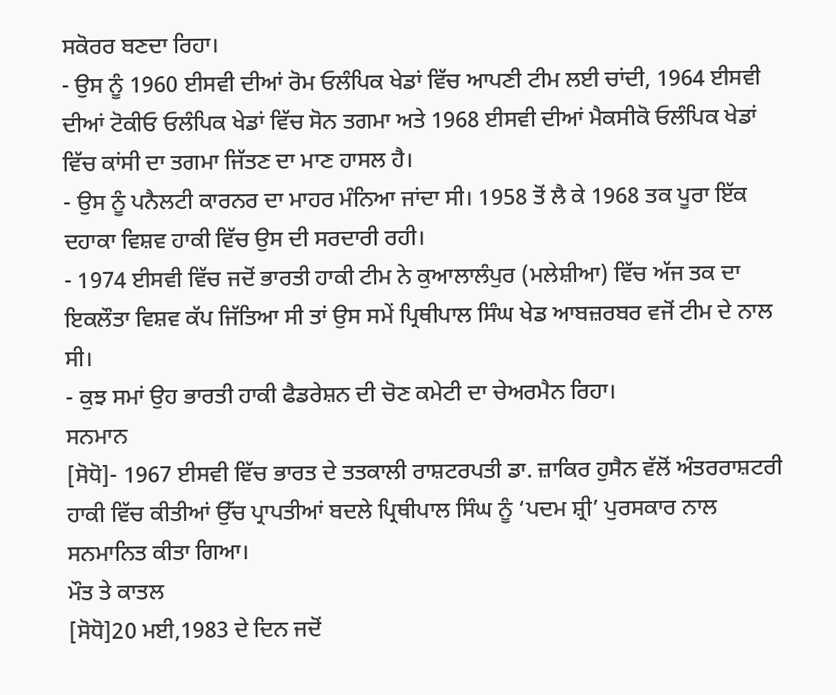ਸਕੋਰਰ ਬਣਦਾ ਰਿਹਾ।
- ਉਸ ਨੂੰ 1960 ਈਸਵੀ ਦੀਆਂ ਰੋਮ ਓਲੰਪਿਕ ਖੇਡਾਂ ਵਿੱਚ ਆਪਣੀ ਟੀਮ ਲਈ ਚਾਂਦੀ, 1964 ਈਸਵੀ ਦੀਆਂ ਟੋਕੀਓ ਓਲੰਪਿਕ ਖੇਡਾਂ ਵਿੱਚ ਸੋਨ ਤਗਮਾ ਅਤੇ 1968 ਈਸਵੀ ਦੀਆਂ ਮੈਕਸੀਕੋ ਓਲੰਪਿਕ ਖੇਡਾਂ ਵਿੱਚ ਕਾਂਸੀ ਦਾ ਤਗਮਾ ਜਿੱਤਣ ਦਾ ਮਾਣ ਹਾਸਲ ਹੈ।
- ਉਸ ਨੂੰ ਪਨੈਲਟੀ ਕਾਰਨਰ ਦਾ ਮਾਹਰ ਮੰਨਿਆ ਜਾਂਦਾ ਸੀ। 1958 ਤੋਂ ਲੈ ਕੇ 1968 ਤਕ ਪੂਰਾ ਇੱਕ ਦਹਾਕਾ ਵਿਸ਼ਵ ਹਾਕੀ ਵਿੱਚ ਉਸ ਦੀ ਸਰਦਾਰੀ ਰਹੀ।
- 1974 ਈਸਵੀ ਵਿੱਚ ਜਦੋਂ ਭਾਰਤੀ ਹਾਕੀ ਟੀਮ ਨੇ ਕੁਆਲਾਲੰਪੁਰ (ਮਲੇਸ਼ੀਆ) ਵਿੱਚ ਅੱਜ ਤਕ ਦਾ ਇਕਲੌਤਾ ਵਿਸ਼ਵ ਕੱਪ ਜਿੱਤਿਆ ਸੀ ਤਾਂ ਉਸ ਸਮੇਂ ਪ੍ਰਿਥੀਪਾਲ ਸਿੰਘ ਖੇਡ ਆਬਜ਼ਰਬਰ ਵਜੋਂ ਟੀਮ ਦੇ ਨਾਲ ਸੀ।
- ਕੁਝ ਸਮਾਂ ਉਹ ਭਾਰਤੀ ਹਾਕੀ ਫੈਡਰੇਸ਼ਨ ਦੀ ਚੋਣ ਕਮੇਟੀ ਦਾ ਚੇਅਰਮੈਨ ਰਿਹਾ।
ਸਨਮਾਨ
[ਸੋਧੋ]- 1967 ਈਸਵੀ ਵਿੱਚ ਭਾਰਤ ਦੇ ਤਤਕਾਲੀ ਰਾਸ਼ਟਰਪਤੀ ਡਾ. ਜ਼ਾਕਿਰ ਹੁਸੈਨ ਵੱਲੋਂ ਅੰਤਰਰਾਸ਼ਟਰੀ ਹਾਕੀ ਵਿੱਚ ਕੀਤੀਆਂ ਉੱਚ ਪ੍ਰਾਪਤੀਆਂ ਬਦਲੇ ਪ੍ਰਿਥੀਪਾਲ ਸਿੰਘ ਨੂੰ ‘ਪਦਮ ਸ਼੍ਰੀ’ ਪੁਰਸਕਾਰ ਨਾਲ ਸਨਮਾਨਿਤ ਕੀਤਾ ਗਿਆ।
ਮੌਤ ਤੇ ਕਾਤਲ
[ਸੋਧੋ]20 ਮਈ,1983 ਦੇ ਦਿਨ ਜਦੋਂ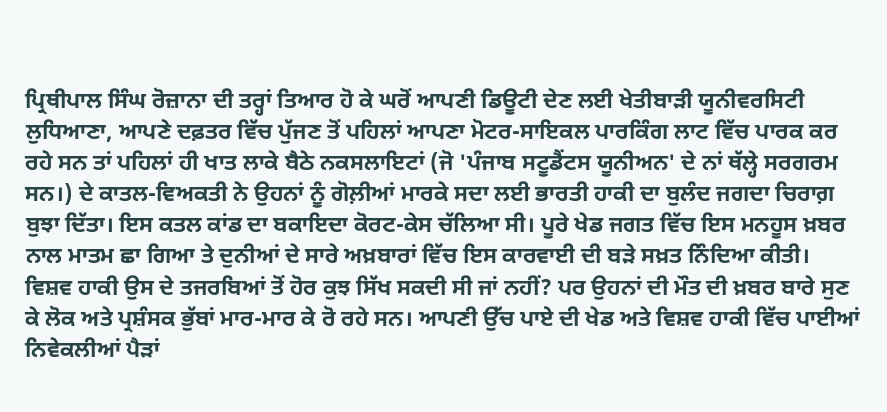ਪ੍ਰਿਥੀਪਾਲ ਸਿੰਘ ਰੋਜ਼ਾਨਾ ਦੀ ਤਰ੍ਹਾਂ ਤਿਆਰ ਹੋ ਕੇ ਘਰੋਂ ਆਪਣੀ ਡਿਊਟੀ ਦੇਣ ਲਈ ਖੇਤੀਬਾੜੀ ਯੂਨੀਵਰਸਿਟੀ ਲੁਧਿਆਣਾ, ਆਪਣੇ ਦਫ਼ਤਰ ਵਿੱਚ ਪੁੱਜਣ ਤੋਂ ਪਹਿਲਾਂ ਆਪਣਾ ਮੋਟਰ-ਸਾਇਕਲ ਪਾਰਕਿੰਗ ਲਾਟ ਵਿੱਚ ਪਾਰਕ ਕਰ ਰਹੇ ਸਨ ਤਾਂ ਪਹਿਲਾਂ ਹੀ ਖਾਤ ਲਾਕੇ ਬੈਠੇ ਨਕਸਲਾਇਟਾਂ (ਜੋ 'ਪੰਜਾਬ ਸਟੂਡੈਂਟਸ ਯੂਨੀਅਨ' ਦੇ ਨਾਂ ਥੱਲ੍ਹੇ ਸਰਗਰਮ ਸਨ।) ਦੇ ਕਾਤਲ-ਵਿਅਕਤੀ ਨੇ ਉਹਨਾਂ ਨੂੰ ਗੋਲ਼ੀਆਂ ਮਾਰਕੇ ਸਦਾ ਲਈ ਭਾਰਤੀ ਹਾਕੀ ਦਾ ਬੁਲੰਦ ਜਗਦਾ ਚਿਰਾਗ਼ ਬੁਝਾ ਦਿੱਤਾ। ਇਸ ਕਤਲ ਕਾਂਡ ਦਾ ਬਕਾਇਦਾ ਕੋਰਟ-ਕੇਸ ਚੱਲਿਆ ਸੀ। ਪੂਰੇ ਖੇਡ ਜਗਤ ਵਿੱਚ ਇਸ ਮਨਹੂਸ ਖ਼ਬਰ ਨਾਲ ਮਾਤਮ ਛਾ ਗਿਆ ਤੇ ਦੁਨੀਆਂ ਦੇ ਸਾਰੇ ਅਖ਼ਬਾਰਾਂ ਵਿੱਚ ਇਸ ਕਾਰਵਾਈ ਦੀ ਬੜੇ ਸਖ਼ਤ ਨਿੰਦਿਆ ਕੀਤੀ। ਵਿਸ਼ਵ ਹਾਕੀ ਉਸ ਦੇ ਤਜਰਬਿਆਂ ਤੋਂ ਹੋਰ ਕੁਝ ਸਿੱਖ ਸਕਦੀ ਸੀ ਜਾਂ ਨਹੀਂ? ਪਰ ਉਹਨਾਂ ਦੀ ਮੌਤ ਦੀ ਖ਼ਬਰ ਬਾਰੇ ਸੁਣ ਕੇ ਲੋਕ ਅਤੇ ਪ੍ਰਸ਼ੰਸਕ ਭੁੱਬਾਂ ਮਾਰ-ਮਾਰ ਕੇ ਰੋ ਰਹੇ ਸਨ। ਆਪਣੀ ਉੱਚ ਪਾਏ ਦੀ ਖੇਡ ਅਤੇ ਵਿਸ਼ਵ ਹਾਕੀ ਵਿੱਚ ਪਾਈਆਂ ਨਿਵੇਕਲੀਆਂ ਪੈੜਾਂ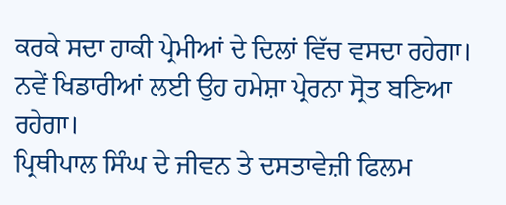ਕਰਕੇ ਸਦਾ ਹਾਕੀ ਪ੍ਰੇਮੀਆਂ ਦੇ ਦਿਲਾਂ ਵਿੱਚ ਵਸਦਾ ਰਹੇਗਾ। ਨਵੇਂ ਖਿਡਾਰੀਆਂ ਲਈ ਉਹ ਹਮੇਸ਼ਾ ਪ੍ਰੇਰਨਾ ਸ੍ਰੋਤ ਬਣਿਆ ਰਹੇਗਾ।
ਪ੍ਰਿਥੀਪਾਲ ਸਿੰਘ ਦੇ ਜੀਵਨ ਤੇ ਦਸਤਾਵੇਜ਼ੀ ਫਿਲਮ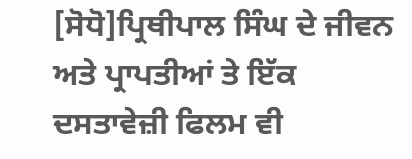[ਸੋਧੋ]ਪ੍ਰਿਥੀਪਾਲ ਸਿੰਘ ਦੇ ਜੀਵਨ ਅਤੇ ਪ੍ਰਾਪਤੀਆਂ ਤੇ ਇੱਕ ਦਸਤਾਵੇਜ਼ੀ ਫਿਲਮ ਵੀ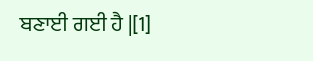ਬਣਾਈ ਗਈ ਹੈ |[1]